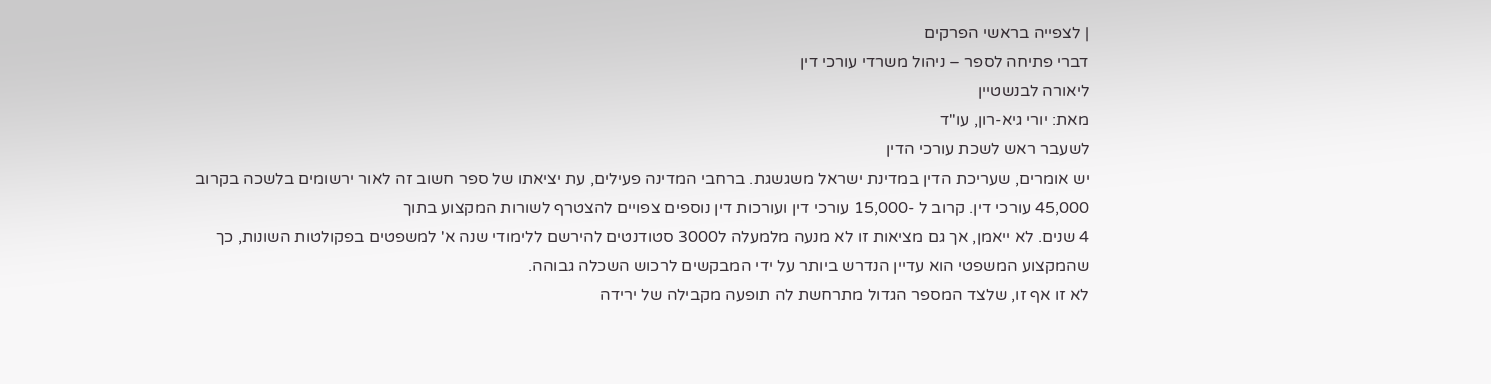| לצפייה בראשי הפרקים
דברי פתיחה לספר – ניהול משרדי עורכי דין
ליאורה לבנשטיין
מאת: יורי גיא-רון, עו"ד
לשעבר ראש לשכת עורכי הדין
יש אומרים, שעריכת הדין במדינת ישראל משגשגת. ברחבי המדינה פעילים, עת יציאתו של ספר חשוב זה לאור ירשומים בלשכה בקרוב 45,000 עורכי דין. קרוב ל -15,000 עורכי דין ועורכות דין נוספים צפויים להצטרף לשורות המקצוע בתוך
4 שנים. לא ייאמן, אך גם מציאות זו לא מנעה מלמעלה ל3000 סטודנטים להירשם ללימודי שנה א' למשפטים בפקולטות השונות, כך שהמקצוע המשפטי הוא עדיין הנדרש ביותר על ידי המבקשים לרכוש השכלה גבוהה.
לא זו אף זו, שלצד המספר הגדול מתרחשת לה תופעה מקבילה של ירידה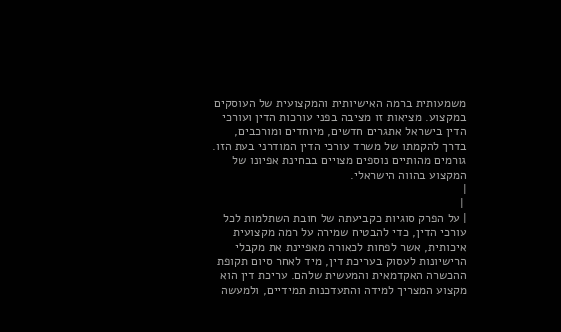משמעותית ברמה האישיותית והמקצועית של העוסקים במקצוע. מציאות זו מציבה בפני עורכות הדין ועורכי הדין בישראל אתגרים חדשים, מיוחדים ומורכבים, בדרך להקמתו של משרד עורכי הדין המודרני בעת הזו.
גורמים מהותיים נוספים מצויים בבחינת אפיונו של המקצוע בהווה הישראלי.
|
 |
| על הפרק סוגיות כקביעתה של חובת השתלמות לכל עורכי הדין, כדי להבטיח שמירה על רמה מקצועית איכותית, אשר לפחות לכאורה מאפיינת את מקבלי הרישיונות לעסוק בעריכת דין, מיד לאחר סיום תקופת ההכשרה האקדמאית והמעשית שלהם. עריכת דין הוא מקצוע המצריך למידה והתעדכנות תמידיים, ולמעשה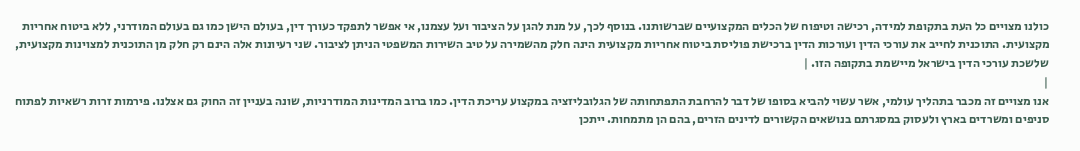כולנו מצויים כל העת בתקופת למידה, רכישה וטיפוח של הכלים המקצועיים שברשותנו. בנוסף לכך, על מנת להגן על הציבור ועל עצמנו, אי אפשר לתפקד כעורך דין, בעולם הישן כמו גם בעולם המודרני, ללא ביטוח אחריות מקצועית. התוכנית לחייב את עורכי הדין ועורכות הדין ברכישת פוליסת ביטוח אחריות מקצועית הינה חלק מהשמירה על טיב השירות המשפטי הניתן לציבור. שני רעיונות אלה הינם רק חלק מן התוכנית למצוינות מקצועית, שלשכת עורכי הדין בישראל מיישמת בתקופה הזו. |
|
אנו מצויים זה מכבר בתהליך עולמי, אשר עשוי להביא בסופו של דבר להרחבת התפתחותה של הגלובליזציה במקצוע עריכת הדין. כמו ברוב המדינות המודרניות, שונה בעניין זה החוק גם אצלנו. פירמות זרות רשאיות לפתוח סניפים ומשרדים בארץ ולעסוק במסגרתם בנושאים הקשורים לדינים הזרים, בהם הן מתמחות. ייתכן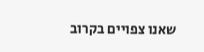שאנו צפויים בקרוב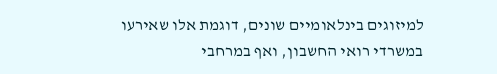למיזוגים בינלאומיים שונים, דוגמת אלו שאירעו במשרדי רואי החשבון, ואף במרחבי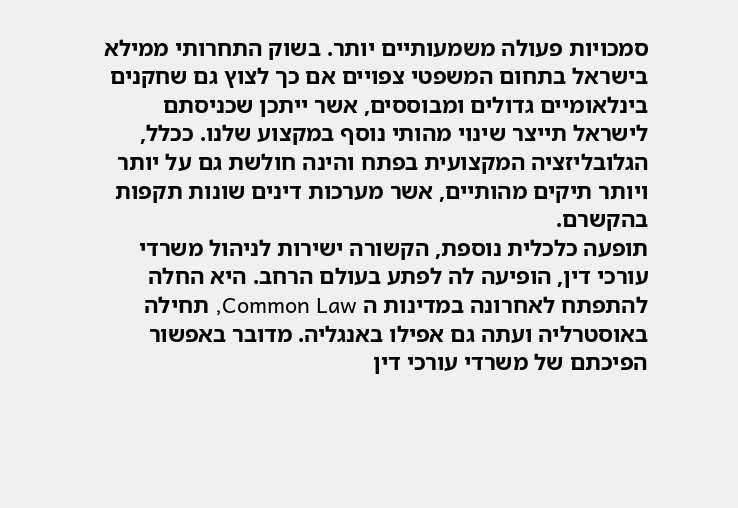סמכויות פעולה משמעותיים יותר. בשוק התחרותי ממילא בישראל בתחום המשפטי צפויים אם כך לצוץ גם שחקנים בינלאומיים גדולים ומבוססים, אשר ייתכן שכניסתם לישראל תייצר שינוי מהותי נוסף במקצוע שלנו. ככלל, הגלובליזציה המקצועית בפתח והינה חולשת גם על יותר ויותר תיקים מהותיים, אשר מערכות דינים שונות תקפות בהקשרם.
תופעה כלכלית נוספת, הקשורה ישירות לניהול משרדי עורכי דין, הופיעה לה לפתע בעולם הרחב. היא החלה להתפתח לאחרונה במדינות ה Common Law, תחילה באוסטרליה ועתה גם אפילו באנגליה. מדובר באפשור הפיכתם של משרדי עורכי דין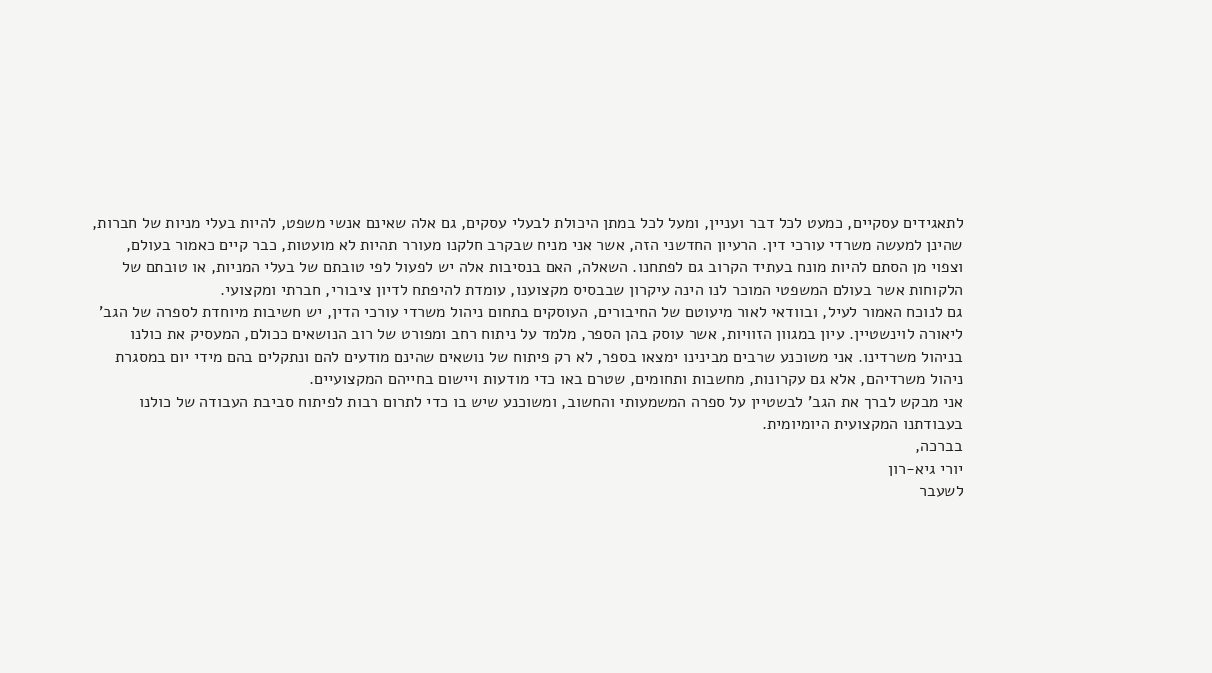לתאגידים עסקיים, כמעט לכל דבר ועניין, ומעל לכל במתן היכולת לבעלי עסקים, גם אלה שאינם אנשי משפט, להיות בעלי מניות של חברות, שהינן למעשה משרדי עורכי דין. הרעיון החדשני הזה, אשר אני מניח שבקרב חלקנו מעורר תהיות לא מועטות, כבר קיים כאמור בעולם, וצפוי מן הסתם להיות מונח בעתיד הקרוב גם לפתחנו. השאלה, האם בנסיבות אלה יש לפעול לפי טובתם של בעלי המניות, או טובתם של הלקוחות אשר בעולם המשפטי המוכר לנו הינה עיקרון שבבסיס מקצוענו, עומדת להיפתח לדיון ציבורי, חברתי ומקצועי.
גם לנוכח האמור לעיל, ובוודאי לאור מיעוטם של החיבורים, העוסקים בתחום ניהול משרדי עורכי הדין, יש חשיבות מיוחדת לספרה של הגב' ליאורה לוינשטיין. עיון במגוון הזוויות, אשר עוסק בהן הספר, מלמד על ניתוח רחב ומפורט של רוב הנושאים ככולם, המעסיק את כולנו בניהול משרדינו. אני משוכנע שרבים מבינינו ימצאו בספר, לא רק פיתוח של נושאים שהינם מודעים להם ונתקלים בהם מידי יום במסגרת ניהול משרדיהם, אלא גם עקרונות, מחשבות ותחומים, שטרם באו כדי מודעות ויישום בחייהם המקצועיים.
אני מבקש לברך את הגב' לבשטיין על ספרה המשמעותי והחשוב, ומשוכנע שיש בו כדי לתרום רבות לפיתוח סביבת העבודה של כולנו בעבודתנו המקצועית היומיומית.
בברכה,
יורי גיא-רון
לשעבר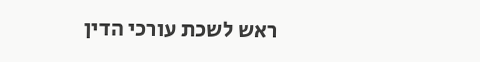ראש לשכת עורכי הדין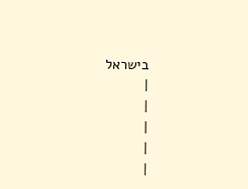בישראל
|
|
|
|
|